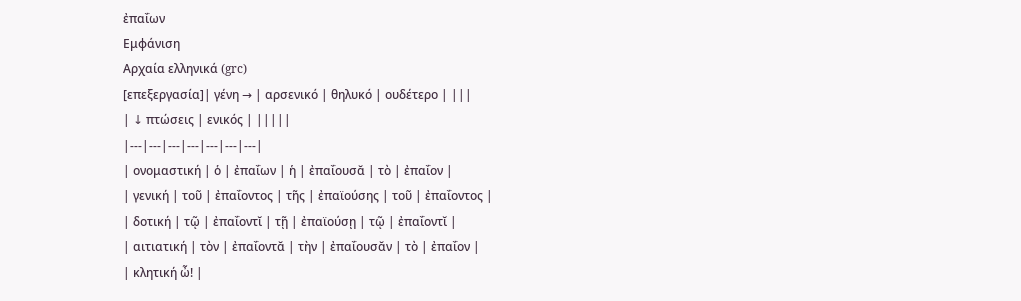ἐπαΐων
Εμφάνιση
Αρχαία ελληνικά (grc)
[επεξεργασία]| γένη → | αρσενικό | θηλυκό | ουδέτερο | |||
| ↓ πτώσεις | ενικός | |||||
|---|---|---|---|---|---|---|
| ονομαστική | ὁ | ἐπαΐων | ἡ | ἐπαΐουσᾰ | τὸ | ἐπαΐον |
| γενική | τοῦ | ἐπαΐοντος | τῆς | ἐπαϊούσης | τοῦ | ἐπαΐοντος |
| δοτική | τῷ | ἐπαΐοντῐ | τῇ | ἐπαϊούσῃ | τῷ | ἐπαΐοντῐ |
| αιτιατική | τὸν | ἐπαΐοντᾰ | τὴν | ἐπαΐουσᾰν | τὸ | ἐπαΐον |
| κλητική ὦ! |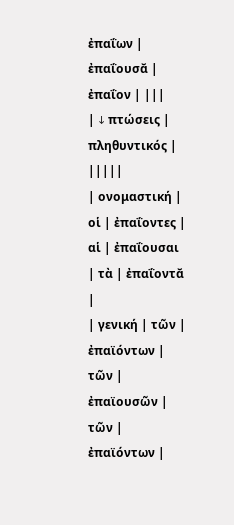ἐπαΐων | ἐπαΐουσᾰ | ἐπαΐον | |||
| ↓ πτώσεις | πληθυντικός | |||||
| ονομαστική | οἱ | ἐπαΐοντες | αἱ | ἐπαΐουσαι | τὰ | ἐπαΐοντᾰ |
| γενική | τῶν | ἐπαϊόντων | τῶν | ἐπαϊουσῶν | τῶν | ἐπαϊόντων |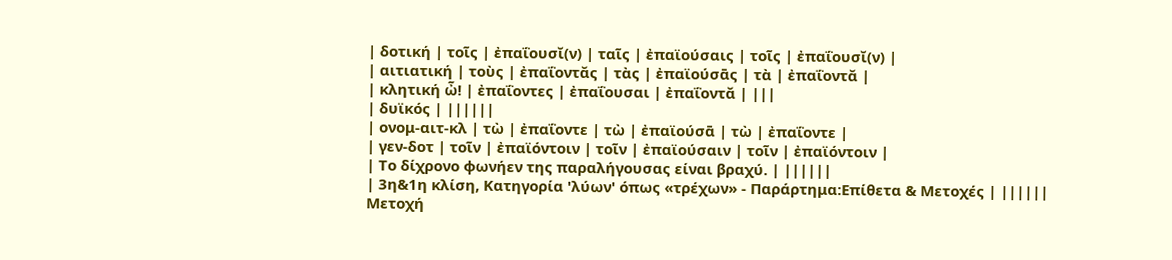| δοτική | τοῖς | ἐπαΐουσῐ(ν) | ταῖς | ἐπαϊούσαις | τοῖς | ἐπαΐουσῐ(ν) |
| αιτιατική | τοὺς | ἐπαΐοντᾰς | τὰς | ἐπαϊούσᾱς | τὰ | ἐπαΐοντᾰ |
| κλητική ὦ! | ἐπαΐοντες | ἐπαΐουσαι | ἐπαΐοντᾰ | |||
| δυϊκός | ||||||
| ονομ-αιτ-κλ | τὼ | ἐπαΐοντε | τὼ | ἐπαϊούσᾱ | τὼ | ἐπαΐοντε |
| γεν-δοτ | τοῖν | ἐπαϊόντοιν | τοῖν | ἐπαϊούσαιν | τοῖν | ἐπαϊόντοιν |
| Το δίχρονο φωνήεν της παραλήγουσας είναι βραχύ. | ||||||
| 3η&1η κλίση, Κατηγορία 'λύων' όπως «τρέχων» - Παράρτημα:Επίθετα & Μετοχές | ||||||
Μετοχή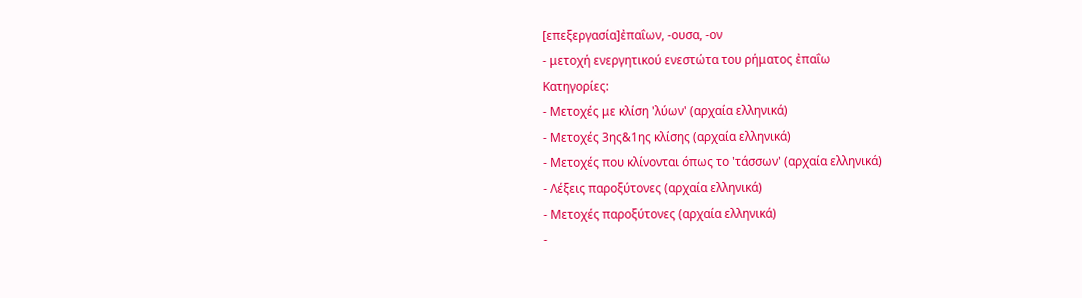[επεξεργασία]ἐπαΐων, -ουσα, -ον
- μετοχή ενεργητικού ενεστώτα του ρήματος ἐπαΐω
Κατηγορίες:
- Μετοχές με κλίση 'λύων' (αρχαία ελληνικά)
- Μετοχές 3ης&1ης κλίσης (αρχαία ελληνικά)
- Μετοχές που κλίνονται όπως το 'τάσσων' (αρχαία ελληνικά)
- Λέξεις παροξύτονες (αρχαία ελληνικά)
- Μετοχές παροξύτονες (αρχαία ελληνικά)
-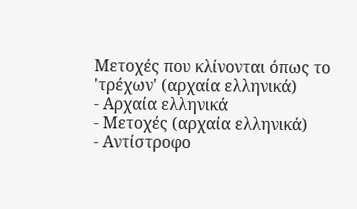Μετοχές που κλίνονται όπως το 'τρέχων' (αρχαία ελληνικά)
- Αρχαία ελληνικά
- Μετοχές (αρχαία ελληνικά)
- Αντίστροφο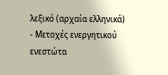λεξικό (αρχαία ελληνικά)
- Μετοχές ενεργητικού ενεστώτα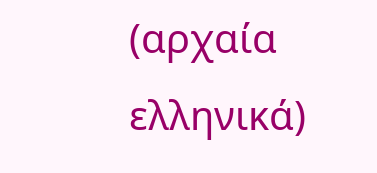(αρχαία ελληνικά)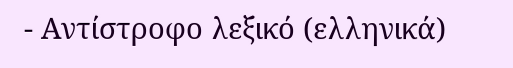- Αντίστροφο λεξικό (ελληνικά)